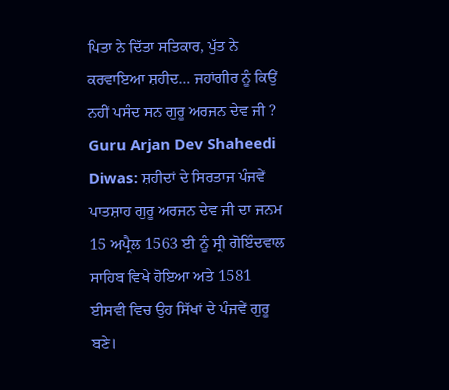ਪਿਤਾ ਨੇ ਦਿੱਤਾ ਸਤਿਕਾਰ, ਪੁੱਤ ਨੇ ਕਰਵਾਇਆ ਸ਼ਹੀਦ… ਜਹਾਂਗੀਰ ਨੂੰ ਕਿਉਂ ਨਹੀਂ ਪਸੰਦ ਸਨ ਗੁਰੂ ਅਰਜਨ ਦੇਵ ਜੀ ?
Guru Arjan Dev Shaheedi Diwas: ਸ਼ਹੀਦਾਂ ਦੇ ਸਿਰਤਾਜ ਪੰਜਵੇਂ ਪਾਤਸ਼ਾਹ ਗੁਰੂ ਅਰਜਨ ਦੇਵ ਜੀ ਦਾ ਜਨਮ 15 ਅਪ੍ਰੈਲ 1563 ਈ ਨੂੰ ਸ੍ਰੀ ਗੋਇੰਦਵਾਲ ਸਾਹਿਬ ਵਿਖੇ ਹੋਇਆ ਅਤੇ 1581 ਈਸਵੀ ਵਿਚ ਉਹ ਸਿੱਖਾਂ ਦੇ ਪੰਜਵੇਂ ਗੁਰੂ ਬਣੇ।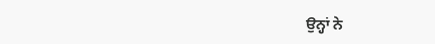ਉਨ੍ਹਾਂ ਨੇ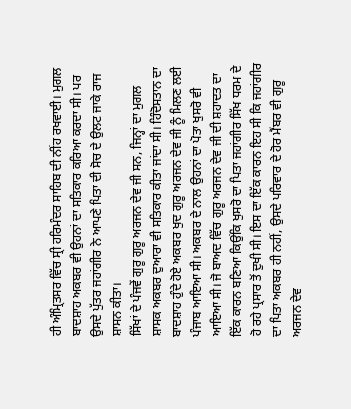ਹੀ ਅੰਮ੍ਰਿਤਸਰ ਵਿੱਚ ਸ੍ਰੀ ਹਰਿਮੰਦਰ ਸਾਹਿਬ ਦੀ ਨੀਂਹ ਰਖਵਾਈ। ਮੁਗਲ ਬਾਦਸ਼ਾਹ ਅਕਬਰ ਵੀ ਉਹਨਾਂ ਦਾ ਸਤਿਕਾਰ ਕਰਿਆ ਕਰਦਾ ਸੀ। ਪਰ ਉਸਦੇ ਪੁੱਤਰ ਜਹਾਂਗੀਰ ਨੇ ਆਪਣੇ ਪਿਤਾ ਦੀ ਸੋਚ ਦੇ ਉਲਟ ਜਾਕੇ ਰਾਜ ਸ਼ਾਸਨ ਕੀਤਾ।
ਸਿੱਖਾਂ ਦੇ ਪੰਜਵੇਂ ਗੁਰੂ ਗੁਰੂ ਅਰਜਨ ਦੇਵ ਜੀ ਸਨ, ਜਿਨ੍ਹਾਂ ਦਾ ਮੁਗਲ ਸ਼ਾਸਕ ਅਕਬਰ ਦੁਆਰਾ ਵੀ ਸਤਿਕਾਰ ਕੀਤਾ ਜਾਂਦਾ ਸੀ। ਹਿੰਦੋਸਤਾਨ ਦਾ ਬਾਦਸ਼ਾਹ ਹੁੰਦੇ ਹੋਏ ਅਕਬਰ ਖੁਦ ਗੁਰੂ ਅਰਜਨ ਦੇਵ ਜੀ ਨੂੰ ਮਿਲਣ ਲਈ ਪੰਜਾਬ ਆਇਆ ਸੀ। ਅਕਬਰ ਦੇ ਨਾਲ ਉਹਨਾਂ ਦਾ ਪੋਤਾ ਖੁਸਰੋ ਵੀ ਆਇਆ ਸੀ। ਜੋ ਬਾਅਦ ਵਿੱਚ ਗੁਰੂ ਅਰਜਨ ਦੇਵ ਜੀ ਦੀ ਸ਼ਹਾਦਤ ਦਾ ਇੱਕ ਕਾਰਨ ਬਣਿਆ ਕਿਉਂਕਿ ਖੁਸਰੋ ਦਾ ਪਿਤਾ ਜਹਾਂਗੀਰ ਸਿੱਖ ਧਰਮ ਦੇ ਹੋ ਰਹੇ ਪ੍ਰਸਾਰ ਤੋਂ ਦੁਖੀ ਸੀ। ਇਸ ਦਾ ਇੱਕ ਕਾਰਨ ਇਹ ਸੀ ਕਿ ਜਹਾਂਗੀਰ ਦਾ ਪਿਤਾ ਅਕਬਰ ਹੀ ਨਹੀਂ, ਉਸਦੇ ਪਰਿਵਾਰ ਦੇ ਹੋਰ ਮੈਂਬਰ ਵੀ ਗੁਰੂ ਅਰਜਨ ਦੇਵ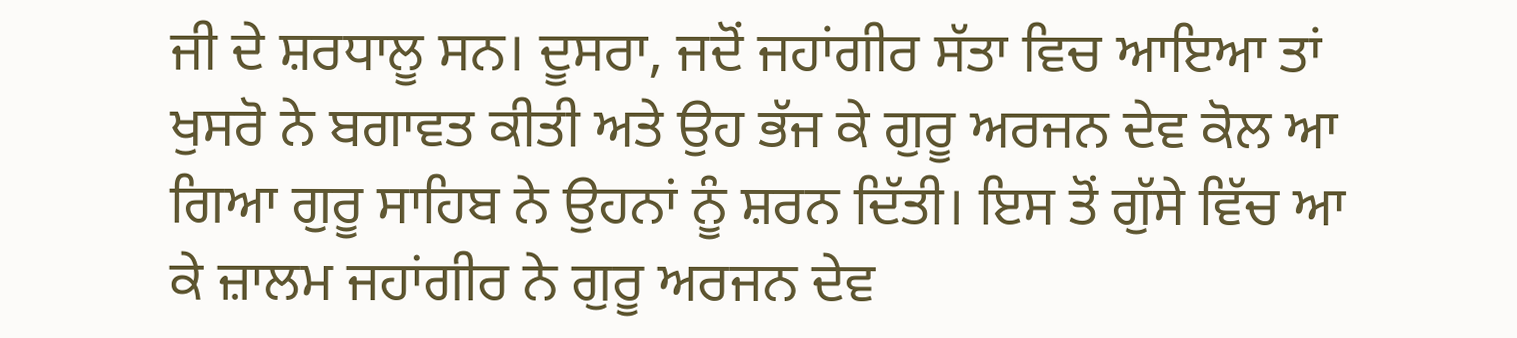ਜੀ ਦੇ ਸ਼ਰਧਾਲੂ ਸਨ। ਦੂਸਰਾ, ਜਦੋਂ ਜਹਾਂਗੀਰ ਸੱਤਾ ਵਿਚ ਆਇਆ ਤਾਂ ਖੁਸਰੋ ਨੇ ਬਗਾਵਤ ਕੀਤੀ ਅਤੇ ਉਹ ਭੱਜ ਕੇ ਗੁਰੂ ਅਰਜਨ ਦੇਵ ਕੋਲ ਆ ਗਿਆ ਗੁਰੂ ਸਾਹਿਬ ਨੇ ਉਹਨਾਂ ਨੂੰ ਸ਼ਰਨ ਦਿੱਤੀ। ਇਸ ਤੋਂ ਗੁੱਸੇ ਵਿੱਚ ਆ ਕੇ ਜ਼ਾਲਮ ਜਹਾਂਗੀਰ ਨੇ ਗੁਰੂ ਅਰਜਨ ਦੇਵ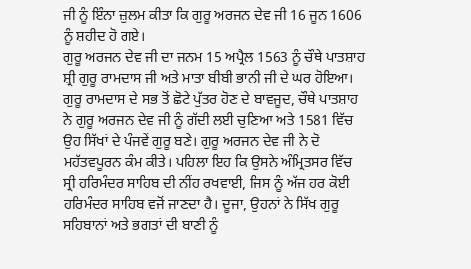ਜੀ ਨੂੰ ਇੰਨਾ ਜ਼ੁਲਮ ਕੀਤਾ ਕਿ ਗੁਰੂ ਅਰਜਨ ਦੇਵ ਜੀ 16 ਜੂਨ 1606 ਨੂੰ ਸ਼ਹੀਦ ਹੋ ਗਏ।
ਗੁਰੂ ਅਰਜਨ ਦੇਵ ਜੀ ਦਾ ਜਨਮ 15 ਅਪ੍ਰੈਲ 1563 ਨੂੰ ਚੌਥੇ ਪਾਤਸ਼ਾਹ ਸ਼੍ਰੀ ਗੁਰੂ ਰਾਮਦਾਸ ਜੀ ਅਤੇ ਮਾਤਾ ਬੀਬੀ ਭਾਨੀ ਜੀ ਦੇ ਘਰ ਹੋਇਆ। ਗੁਰੂ ਰਾਮਦਾਸ ਦੇ ਸਭ ਤੋਂ ਛੋਟੇ ਪੁੱਤਰ ਹੋਣ ਦੇ ਬਾਵਜੂਦ, ਚੌਥੇ ਪਾਤਸ਼ਾਹ ਨੇ ਗੁਰੂ ਅਰਜਨ ਦੇਵ ਜੀ ਨੂੰ ਗੱਦੀ ਲਈ ਚੁਣਿਆ ਅਤੇ 1581 ਵਿੱਚ ਉਹ ਸਿੱਖਾਂ ਦੇ ਪੰਜਵੇਂ ਗੁਰੂ ਬਣੇ। ਗੁਰੂ ਅਰਜਨ ਦੇਵ ਜੀ ਨੇ ਦੋ ਮਹੱਤਵਪੂਰਨ ਕੰਮ ਕੀਤੇ। ਪਹਿਲਾ ਇਹ ਕਿ ਉਸਨੇ ਅੰਮ੍ਰਿਤਸਰ ਵਿੱਚ ਸ੍ਰੀ ਹਰਿਮੰਦਰ ਸਾਹਿਬ ਦੀ ਨੀਂਹ ਰਖਵਾਈ, ਜਿਸ ਨੂੰ ਅੱਜ ਹਰ ਕੋਈ ਹਰਿਮੰਦਰ ਸਾਹਿਬ ਵਜੋਂ ਜਾਣਦਾ ਹੈ। ਦੂਜਾ, ਉਹਨਾਂ ਨੇ ਸਿੱਖ ਗੁਰੂ ਸਹਿਬਾਨਾਂ ਅਤੇ ਭਗਤਾਂ ਦੀ ਬਾਣੀ ਨੂੰ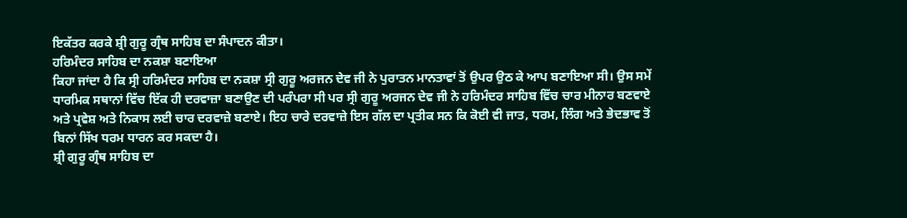ਇਕੱਤਰ ਕਰਕੇ ਸ਼੍ਰੀ ਗੁਰੂ ਗ੍ਰੰਥ ਸਾਹਿਬ ਦਾ ਸੰਪਾਦਨ ਕੀਤਾ।
ਹਰਿਮੰਦਰ ਸਾਹਿਬ ਦਾ ਨਕਸ਼ਾ ਬਣਾਇਆ
ਕਿਹਾ ਜਾਂਦਾ ਹੈ ਕਿ ਸ੍ਰੀ ਹਰਿਮੰਦਰ ਸਾਹਿਬ ਦਾ ਨਕਸ਼ਾ ਸ੍ਰੀ ਗੁਰੂ ਅਰਜਨ ਦੇਵ ਜੀ ਨੇ ਪੁਰਾਤਨ ਮਾਨਤਾਵਾਂ ਤੋਂ ਉਪਰ ਉਠ ਕੇ ਆਪ ਬਣਾਇਆ ਸੀ। ਉਸ ਸਮੇਂ ਧਾਰਮਿਕ ਸਥਾਨਾਂ ਵਿੱਚ ਇੱਕ ਹੀ ਦਰਵਾਜ਼ਾ ਬਣਾਉਣ ਦੀ ਪਰੰਪਰਾ ਸੀ ਪਰ ਸ੍ਰੀ ਗੁਰੂ ਅਰਜਨ ਦੇਵ ਜੀ ਨੇ ਹਰਿਮੰਦਰ ਸਾਹਿਬ ਵਿੱਚ ਚਾਰ ਮੀਨਾਰ ਬਣਵਾਏ ਅਤੇ ਪ੍ਰਵੇਸ਼ ਅਤੇ ਨਿਕਾਸ ਲਈ ਚਾਰ ਦਰਵਾਜ਼ੇ ਬਣਾਏ। ਇਹ ਚਾਰੇ ਦਰਵਾਜ਼ੇ ਇਸ ਗੱਲ ਦਾ ਪ੍ਰਤੀਕ ਸਨ ਕਿ ਕੋਈ ਵੀ ਜਾਤ, ਧਰਮ, ਲਿੰਗ ਅਤੇ ਭੇਦਭਾਵ ਤੋਂ ਬਿਨਾਂ ਸਿੱਖ ਧਰਮ ਧਾਰਨ ਕਰ ਸਕਦਾ ਹੈ।
ਸ਼੍ਰੀ ਗੁਰੂ ਗ੍ਰੰਥ ਸਾਹਿਬ ਦਾ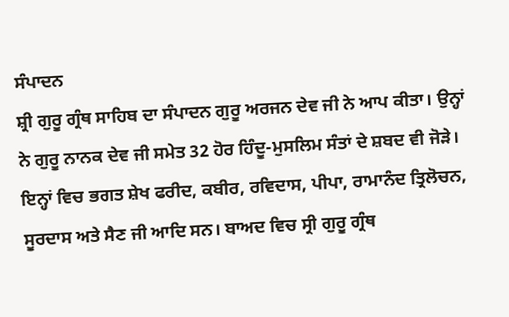ਸੰਪਾਦਨ
ਸ਼੍ਰੀ ਗੁਰੂ ਗ੍ਰੰਥ ਸਾਹਿਬ ਦਾ ਸੰਪਾਦਨ ਗੁਰੂ ਅਰਜਨ ਦੇਵ ਜੀ ਨੇ ਆਪ ਕੀਤਾ। ਉਨ੍ਹਾਂ ਨੇ ਗੁਰੂ ਨਾਨਕ ਦੇਵ ਜੀ ਸਮੇਤ 32 ਹੋਰ ਹਿੰਦੂ-ਮੁਸਲਿਮ ਸੰਤਾਂ ਦੇ ਸ਼ਬਦ ਵੀ ਜੋੜੇ। ਇਨ੍ਹਾਂ ਵਿਚ ਭਗਤ ਸ਼ੇਖ ਫਰੀਦ, ਕਬੀਰ, ਰਵਿਦਾਸ, ਪੀਪਾ, ਰਾਮਾਨੰਦ ਤ੍ਰਿਲੋਚਨ, ਸੂਰਦਾਸ ਅਤੇ ਸੈਣ ਜੀ ਆਦਿ ਸਨ। ਬਾਅਦ ਵਿਚ ਸ੍ਰੀ ਗੁਰੂ ਗ੍ਰੰਥ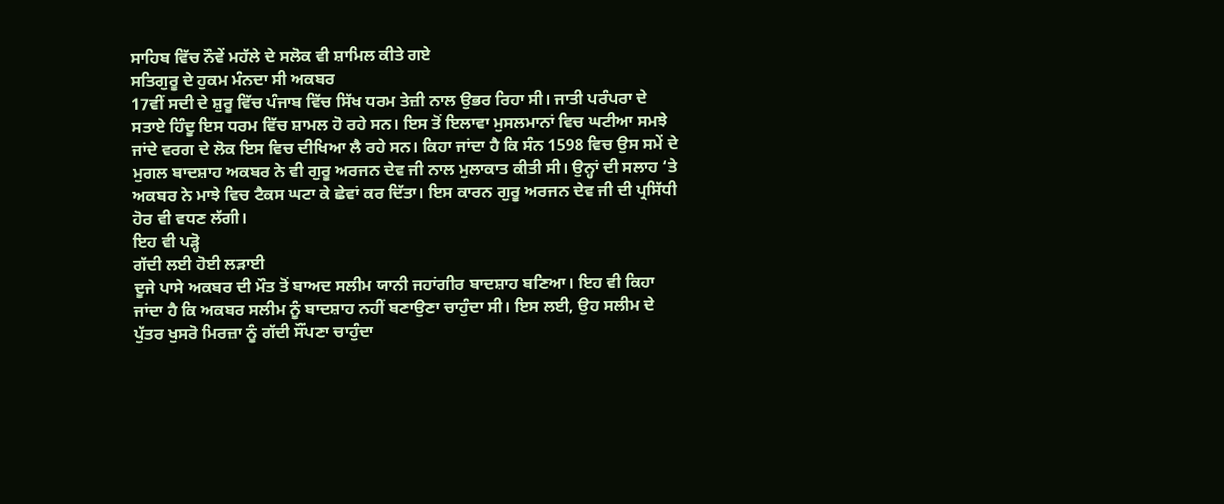ਸਾਹਿਬ ਵਿੱਚ ਨੌਵੇਂ ਮਹੱਲੇ ਦੇ ਸਲੋਕ ਵੀ ਸ਼ਾਮਿਲ ਕੀਤੇ ਗਏ
ਸਤਿਗੁਰੂ ਦੇ ਹੁਕਮ ਮੰਨਦਾ ਸੀ ਅਕਬਰ
17ਵੀਂ ਸਦੀ ਦੇ ਸ਼ੁਰੂ ਵਿੱਚ ਪੰਜਾਬ ਵਿੱਚ ਸਿੱਖ ਧਰਮ ਤੇਜ਼ੀ ਨਾਲ ਉਭਰ ਰਿਹਾ ਸੀ। ਜਾਤੀ ਪਰੰਪਰਾ ਦੇ ਸਤਾਏ ਹਿੰਦੂ ਇਸ ਧਰਮ ਵਿੱਚ ਸ਼ਾਮਲ ਹੋ ਰਹੇ ਸਨ। ਇਸ ਤੋਂ ਇਲਾਵਾ ਮੁਸਲਮਾਨਾਂ ਵਿਚ ਘਟੀਆ ਸਮਝੇ ਜਾਂਦੇ ਵਰਗ ਦੇ ਲੋਕ ਇਸ ਵਿਚ ਦੀਖਿਆ ਲੈ ਰਹੇ ਸਨ। ਕਿਹਾ ਜਾਂਦਾ ਹੈ ਕਿ ਸੰਨ 1598 ਵਿਚ ਉਸ ਸਮੇਂ ਦੇ ਮੁਗਲ ਬਾਦਸ਼ਾਹ ਅਕਬਰ ਨੇ ਵੀ ਗੁਰੂ ਅਰਜਨ ਦੇਵ ਜੀ ਨਾਲ ਮੁਲਾਕਾਤ ਕੀਤੀ ਸੀ। ਉਨ੍ਹਾਂ ਦੀ ਸਲਾਹ ‘ਤੇ ਅਕਬਰ ਨੇ ਮਾਝੇ ਵਿਚ ਟੈਕਸ ਘਟਾ ਕੇ ਛੇਵਾਂ ਕਰ ਦਿੱਤਾ। ਇਸ ਕਾਰਨ ਗੁਰੂ ਅਰਜਨ ਦੇਵ ਜੀ ਦੀ ਪ੍ਰਸਿੱਧੀ ਹੋਰ ਵੀ ਵਧਣ ਲੱਗੀ।
ਇਹ ਵੀ ਪੜ੍ਹੋ
ਗੱਦੀ ਲਈ ਹੋਈ ਲੜਾਈ
ਦੂਜੇ ਪਾਸੇ ਅਕਬਰ ਦੀ ਮੌਤ ਤੋਂ ਬਾਅਦ ਸਲੀਮ ਯਾਨੀ ਜਹਾਂਗੀਰ ਬਾਦਸ਼ਾਹ ਬਣਿਆ। ਇਹ ਵੀ ਕਿਹਾ ਜਾਂਦਾ ਹੈ ਕਿ ਅਕਬਰ ਸਲੀਮ ਨੂੰ ਬਾਦਸ਼ਾਹ ਨਹੀਂ ਬਣਾਉਣਾ ਚਾਹੁੰਦਾ ਸੀ। ਇਸ ਲਈ, ਉਹ ਸਲੀਮ ਦੇ ਪੁੱਤਰ ਖੁਸਰੋ ਮਿਰਜ਼ਾ ਨੂੰ ਗੱਦੀ ਸੌਂਪਣਾ ਚਾਹੁੰਦਾ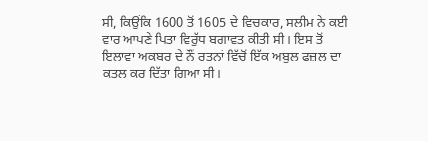ਸੀ, ਕਿਉਂਕਿ 1600 ਤੋਂ 1605 ਦੇ ਵਿਚਕਾਰ, ਸਲੀਮ ਨੇ ਕਈ ਵਾਰ ਆਪਣੇ ਪਿਤਾ ਵਿਰੁੱਧ ਬਗਾਵਤ ਕੀਤੀ ਸੀ। ਇਸ ਤੋਂ ਇਲਾਵਾ ਅਕਬਰ ਦੇ ਨੌਂ ਰਤਨਾਂ ਵਿੱਚੋਂ ਇੱਕ ਅਬੁਲ ਫਜ਼ਲ ਦਾ ਕਤਲ ਕਰ ਦਿੱਤਾ ਗਿਆ ਸੀ।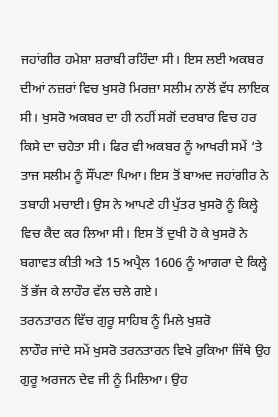ਜਹਾਂਗੀਰ ਹਮੇਸ਼ਾ ਸ਼ਰਾਬੀ ਰਹਿੰਦਾ ਸੀ। ਇਸ ਲਈ ਅਕਬਰ ਦੀਆਂ ਨਜ਼ਰਾਂ ਵਿਚ ਖੁਸਰੋ ਮਿਰਜ਼ਾ ਸਲੀਮ ਨਾਲੋਂ ਵੱਧ ਲਾਇਕ ਸੀ। ਖੁਸਰੋ ਅਕਬਰ ਦਾ ਹੀ ਨਹੀਂ ਸਗੋਂ ਦਰਬਾਰ ਵਿਚ ਹਰ ਕਿਸੇ ਦਾ ਚਹੇਤਾ ਸੀ। ਫਿਰ ਵੀ ਅਕਬਰ ਨੂੰ ਆਖਰੀ ਸਮੇਂ ‘ਤੇ ਤਾਜ ਸਲੀਮ ਨੂੰ ਸੌਂਪਣਾ ਪਿਆ। ਇਸ ਤੋਂ ਬਾਅਦ ਜਹਾਂਗੀਰ ਨੇ ਤਬਾਹੀ ਮਚਾਈ। ਉਸ ਨੇ ਆਪਣੇ ਹੀ ਪੁੱਤਰ ਖੁਸਰੋ ਨੂੰ ਕਿਲ੍ਹੇ ਵਿਚ ਕੈਦ ਕਰ ਲਿਆ ਸੀ। ਇਸ ਤੋਂ ਦੁਖੀ ਹੋ ਕੇ ਖੁਸਰੋ ਨੇ ਬਗਾਵਤ ਕੀਤੀ ਅਤੇ 15 ਅਪ੍ਰੈਲ 1606 ਨੂੰ ਆਗਰਾ ਦੇ ਕਿਲ੍ਹੇ ਤੋਂ ਭੱਜ ਕੇ ਲਾਹੌਰ ਵੱਲ ਚਲੇ ਗਏ।
ਤਰਨਤਾਰਨ ਵਿੱਚ ਗੁਰੂ ਸਾਹਿਬ ਨੂੰ ਮਿਲੇ ਖੁਸ਼ਰੋ
ਲਾਹੌਰ ਜਾਂਦੇ ਸਮੇਂ ਖੁਸਰੋ ਤਰਨਤਾਰਨ ਵਿਖੇ ਰੁਕਿਆ ਜਿੱਥੇ ਉਹ ਗੁਰੂ ਅਰਜਨ ਦੇਵ ਜੀ ਨੂੰ ਮਿਲਿਆ। ਉਹ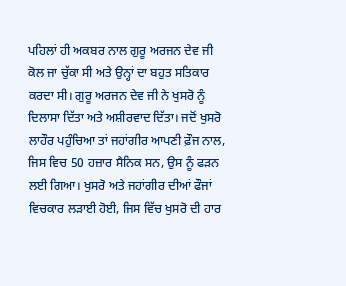ਪਹਿਲਾਂ ਹੀ ਅਕਬਰ ਨਾਲ ਗੁਰੂ ਅਰਜਨ ਦੇਵ ਜੀ ਕੋਲ ਜਾ ਚੁੱਕਾ ਸੀ ਅਤੇ ਉਨ੍ਹਾਂ ਦਾ ਬਹੁਤ ਸਤਿਕਾਰ ਕਰਦਾ ਸੀ। ਗੁਰੂ ਅਰਜਨ ਦੇਵ ਜੀ ਨੇ ਖੁਸਰੋ ਨੂੰ ਦਿਲਾਸਾ ਦਿੱਤਾ ਅਤੇ ਅਸ਼ੀਰਵਾਦ ਦਿੱਤਾ। ਜਦੋਂ ਖੁਸਰੋ ਲਾਹੌਰ ਪਹੁੰਚਿਆ ਤਾਂ ਜਹਾਂਗੀਰ ਆਪਣੀ ਫ਼ੌਜ ਨਾਲ, ਜਿਸ ਵਿਚ 50 ਹਜ਼ਾਰ ਸੈਨਿਕ ਸਨ, ਉਸ ਨੂੰ ਫੜਨ ਲਈ ਗਿਆ। ਖੁਸਰੋ ਅਤੇ ਜਹਾਂਗੀਰ ਦੀਆਂ ਫੌਜਾਂ ਵਿਚਕਾਰ ਲੜਾਈ ਹੋਈ, ਜਿਸ ਵਿੱਚ ਖੁਸਰੋ ਦੀ ਹਾਰ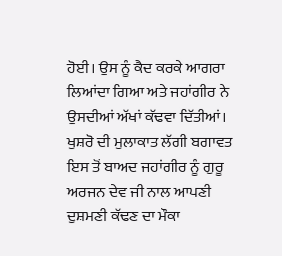ਹੋਈ। ਉਸ ਨੂੰ ਕੈਦ ਕਰਕੇ ਆਗਰਾ ਲਿਆਂਦਾ ਗਿਆ ਅਤੇ ਜਹਾਂਗੀਰ ਨੇ ਉਸਦੀਆਂ ਅੱਖਾਂ ਕੱਢਵਾ ਦਿੱਤੀਆਂ।
ਖੁਸ਼ਰੋ ਦੀ ਮੁਲਾਕਾਤ ਲੱਗੀ ਬਗਾਵਤ
ਇਸ ਤੋਂ ਬਾਅਦ ਜਹਾਂਗੀਰ ਨੂੰ ਗੁਰੂ ਅਰਜਨ ਦੇਵ ਜੀ ਨਾਲ ਆਪਣੀ ਦੁਸ਼ਮਣੀ ਕੱਢਣ ਦਾ ਮੌਕਾ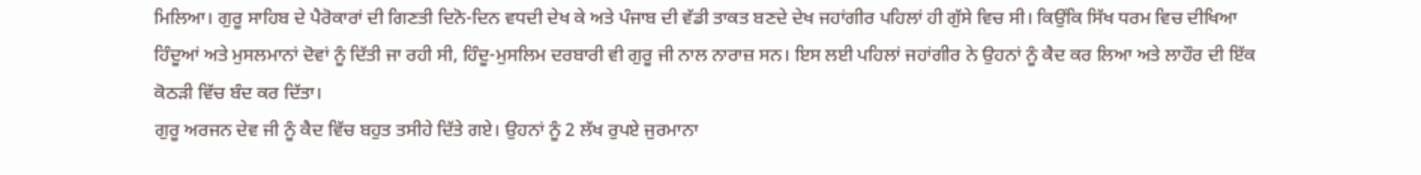ਮਿਲਿਆ। ਗੁਰੂ ਸਾਹਿਬ ਦੇ ਪੈਰੋਕਾਰਾਂ ਦੀ ਗਿਣਤੀ ਦਿਨੋ-ਦਿਨ ਵਧਦੀ ਦੇਖ ਕੇ ਅਤੇ ਪੰਜਾਬ ਦੀ ਵੱਡੀ ਤਾਕਤ ਬਣਦੇ ਦੇਖ ਜਹਾਂਗੀਰ ਪਹਿਲਾਂ ਹੀ ਗੁੱਸੇ ਵਿਚ ਸੀ। ਕਿਉਂਕਿ ਸਿੱਖ ਧਰਮ ਵਿਚ ਦੀਖਿਆ ਹਿੰਦੂਆਂ ਅਤੇ ਮੁਸਲਮਾਨਾਂ ਦੋਵਾਂ ਨੂੰ ਦਿੱਤੀ ਜਾ ਰਹੀ ਸੀ, ਹਿੰਦੂ-ਮੁਸਲਿਮ ਦਰਬਾਰੀ ਵੀ ਗੁਰੂ ਜੀ ਨਾਲ ਨਾਰਾਜ਼ ਸਨ। ਇਸ ਲਈ ਪਹਿਲਾਂ ਜਹਾਂਗੀਰ ਨੇ ਉਹਨਾਂ ਨੂੰ ਕੈਦ ਕਰ ਲਿਆ ਅਤੇ ਲਾਹੌਰ ਦੀ ਇੱਕ ਕੋਠੜੀ ਵਿੱਚ ਬੰਦ ਕਰ ਦਿੱਤਾ।
ਗੁਰੂ ਅਰਜਨ ਦੇਵ ਜੀ ਨੂੰ ਕੈਦ ਵਿੱਚ ਬਹੁਤ ਤਸੀਹੇ ਦਿੱਤੇ ਗਏ। ਉਹਨਾਂ ਨੂੰ 2 ਲੱਖ ਰੁਪਏ ਜੁਰਮਾਨਾ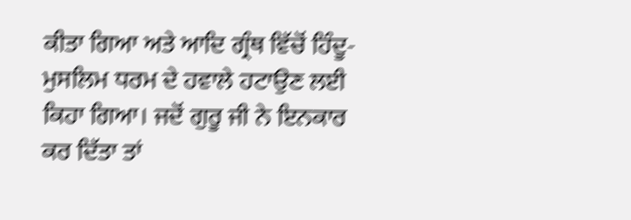ਕੀਤਾ ਗਿਆ ਅਤੇ ਆਦਿ ਗ੍ਰੰਥ ਵਿੱਚੋਂ ਹਿੰਦੂ-ਮੁਸਲਿਮ ਧਰਮ ਦੇ ਹਵਾਲੇ ਹਟਾਉਣ ਲਈ ਕਿਹਾ ਗਿਆ। ਜਦੋਂ ਗੁਰੂ ਜੀ ਨੇ ਇਨਕਾਰ ਕਰ ਦਿੱਤਾ ਤਾਂ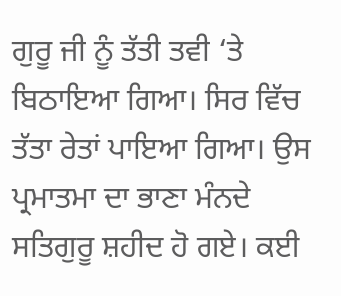ਗੁਰੂ ਜੀ ਨੂੰ ਤੱਤੀ ਤਵੀ ‘ਤੇ ਬਿਠਾਇਆ ਗਿਆ। ਸਿਰ ਵਿੱਚ ਤੱਤਾ ਰੇਤਾਂ ਪਾਇਆ ਗਿਆ। ਉਸ ਪ੍ਰਮਾਤਮਾ ਦਾ ਭਾਣਾ ਮੰਨਦੇ ਸਤਿਗੁਰੂ ਸ਼ਹੀਦ ਹੋ ਗਏ। ਕਈ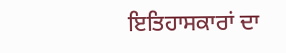ਇਤਿਹਾਸਕਾਰਾਂ ਦਾ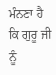ਮੰਨਣਾ ਹੈ ਕਿ ਗੁਰੂ ਜੀ ਨੂੰ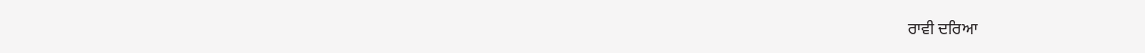ਰਾਵੀ ਦਰਿਆ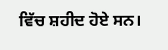ਵਿੱਚ ਸ਼ਹੀਦ ਹੋਏ ਸਨ।